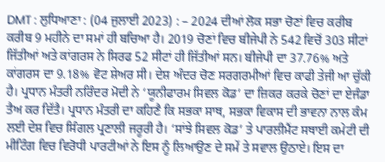DMT : ਲੁਧਿਆਣਾ : (04 ਜੁਲਾਈ 2023) : – 2024 ਦੀਆਂ ਲੋਕ ਸਭਾ ਚੋਣਾਂ ਵਿਚ ਕਰੀਬ ਕਰੀਬ 9 ਮਹੀਨੇ ਦਾ ਸਮਾਂ ਹੀ ਬਚਿਆ ਹੈ। 2019 ਚੋਣਾਂ ਵਿਚ ਬੀਜੇਪੀ ਨੇ 542 ਵਿਚੋਂ 303 ਸੀਟਾਂ ਜਿੱਤੀਆਂ ਅਤੇ ਕਾਂਗਰਸ ਨੇ ਸਿਰਫ 52 ਸੀਟਾਂ ਹੀ ਜਿੱਤੀਆਂ ਸਨ। ਬੀਜੇਪੀ ਦਾ 37.76% ਅਤੇ ਕਾਂਗਰਸ ਦਾ 9.18% ਵੋਟ ਸ਼ੇਅਰ ਸੀ। ਦੇਸ਼ ਅੰਦਰ ਚੋਣ ਸਰਗਰਮੀਆਂ ਵਿਚ ਕਾਫੀ ਤੇਜੀ ਆ ਚੁੱਕੀ ਹੈ। ਪ੍ਰਧਾਨ ਮੰਤਰੀ ਨਰਿੰਦਰ ਮੋਦੀ ਨੇ ‘ਯੂਨੀਫਾਰਮ ਸਿਵਲ ਕੋਡ’ ਦਾ ਜ਼ਿਕਰ ਕਰਕੇ ਚੋਣਾਂ ਦਾ ਏਜੰਡਾ ਤੈਅ ਕਰ ਦਿੱਤੈ। ਪ੍ਰਧਾਨ ਮੰਤਰੀ ਦਾ ਕਹਿਣੈ ਕਿ ਸਭਕਾ ਸਾਥ, ਸਭਕਾ ਵਿਕਾਸ ਦੀ ਭਾਵਨਾ ਨਾਲ ਕੰਮ ਲਈ ਦੇਸ਼ ਵਿਚ ਸਿੰਗਲ ਪ੍ਰਣਾਲੀ ਜਰੂਰੀ ਹੈ। ‘ਸਾਂਝੇ ਸਿਵਲ ਕੋਡ’ ਤੇ ਪਾਰਲੀਮੈਂਟ ਸਥਾਈ ਕਮੇਟੀ ਦੀ ਮੀਟਿੰਗ ਵਿਚ ਵਿਰੋਧੀ ਪਾਰਟੀਆਂ ਨੇ ਇਸ ਨੂੰ ਲਿਆਉਣ ਦੇ ਸਮੇਂ ਤੇ ਸਵਾਲ ਉਠਾਏ। ਇਸ ਦਾ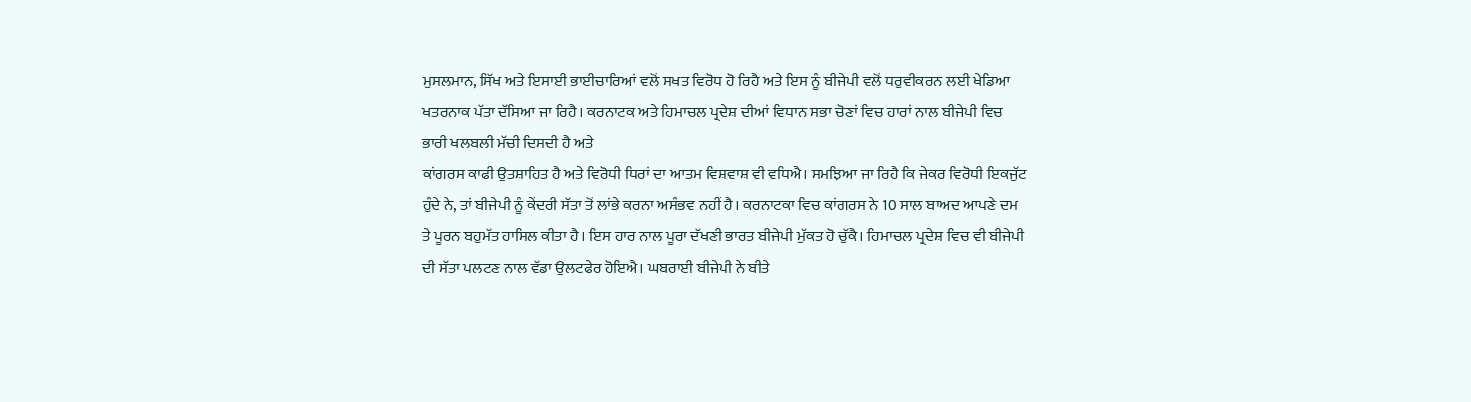ਮੁਸਲਮਾਨ, ਸਿੱਖ ਅਤੇ ਇਸਾਈ ਭਾਈਚਾਰਿਆਂ ਵਲੋਂ ਸਖਤ ਵਿਰੋਧ ਹੋ ਰਿਹੈ ਅਤੇ ਇਸ ਨੂੰ ਬੀਜੇਪੀ ਵਲੋਂ ਧਰੁਵੀਕਰਨ ਲਈ ਖੇਡਿਆ ਖਤਰਨਾਕ ਪੱਤਾ ਦੱਸਿਆ ਜਾ ਰਿਹੈ। ਕਰਨਾਟਕ ਅਤੇ ਹਿਮਾਚਲ ਪ੍ਰਦੇਸ਼ ਦੀਆਂ ਵਿਧਾਨ ਸਭਾ ਚੋਣਾਂ ਵਿਚ ਹਾਰਾਂ ਨਾਲ ਬੀਜੇਪੀ ਵਿਚ ਭਾਰੀ ਖਲਬਲੀ ਮੱਚੀ ਦਿਸਦੀ ਹੈ ਅਤੇ
ਕਾਂਗਰਸ ਕਾਫੀ ਉਤਸ਼ਾਹਿਤ ਹੈ ਅਤੇ ਵਿਰੋਧੀ ਧਿਰਾਂ ਦਾ ਆਤਮ ਵਿਸ਼ਵਾਸ਼ ਵੀ ਵਧਿਐ। ਸਮਝਿਆ ਜਾ ਰਿਹੈ ਕਿ ਜੇਕਰ ਵਿਰੋਧੀ ਇਕਜੁੱਟ ਹੁੰਦੇ ਨੇ, ਤਾਂ ਬੀਜੇਪੀ ਨੂੰ ਕੇਂਦਰੀ ਸੱਤਾ ਤੋਂ ਲਾਂਭੇ ਕਰਨਾ ਅਸੰਭਵ ਨਹੀਂ ਹੈ। ਕਰਨਾਟਕਾ ਵਿਚ ਕਾਂਗਰਸ ਨੇ 10 ਸਾਲ ਬਾਅਦ ਆਪਣੇ ਦਮ ਤੇ ਪੂਰਨ ਬਹੁਮੱਤ ਹਾਸਿਲ ਕੀਤਾ ਹੈ। ਇਸ ਹਾਰ ਨਾਲ ਪੂਰਾ ਦੱਖਣੀ ਭਾਰਤ ਬੀਜੇਪੀ ਮੁੱਕਤ ਹੋ ਚੁੱਕੈ। ਹਿਮਾਚਲ ਪ੍ਰਦੇਸ਼ ਵਿਚ ਵੀ ਬੀਜੇਪੀ ਦੀ ਸੱਤਾ ਪਲਟਣ ਨਾਲ ਵੱਡਾ ਉਲਟਫੇਰ ਹੋਇਐ। ਘਬਰਾਈ ਬੀਜੇਪੀ ਨੇ ਬੀਤੇ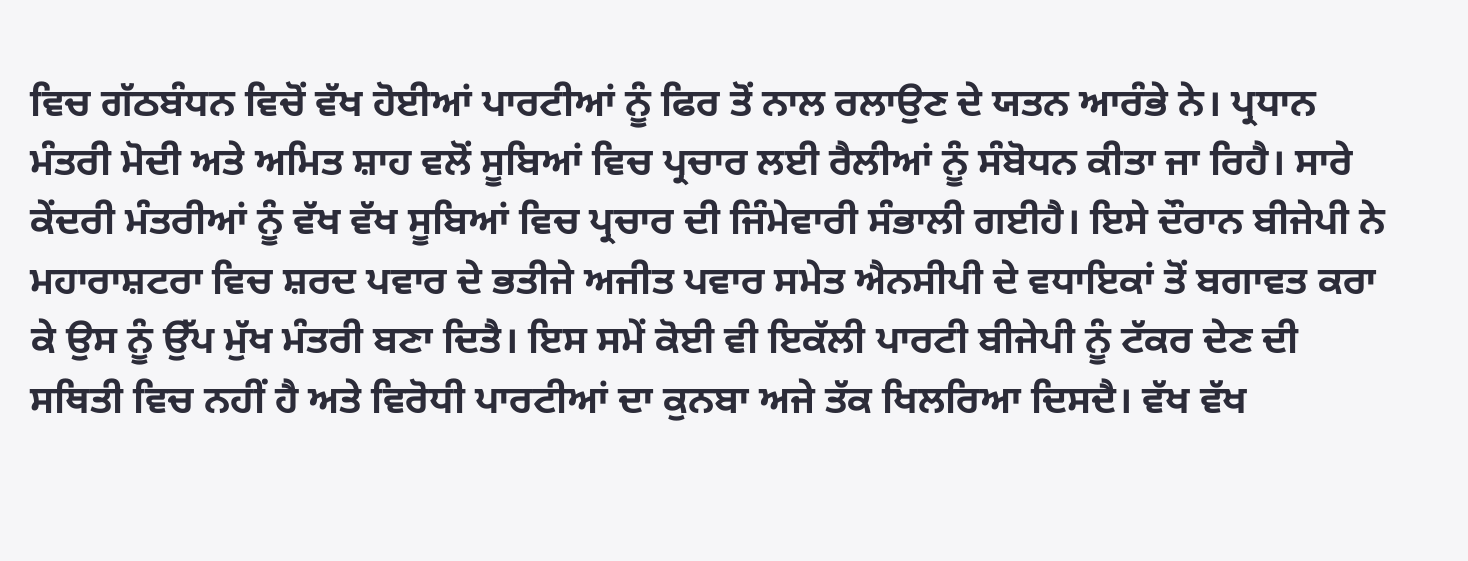ਵਿਚ ਗੱਠਬੰਧਨ ਵਿਚੋਂ ਵੱਖ ਹੋਈਆਂ ਪਾਰਟੀਆਂ ਨੂੰ ਫਿਰ ਤੋਂ ਨਾਲ ਰਲਾਉਣ ਦੇ ਯਤਨ ਆਰੰਭੇ ਨੇ। ਪ੍ਰਧਾਨ ਮੰਤਰੀ ਮੋਦੀ ਅਤੇ ਅਮਿਤ ਸ਼ਾਹ ਵਲੋਂ ਸੂਬਿਆਂ ਵਿਚ ਪ੍ਰਚਾਰ ਲਈ ਰੈਲੀਆਂ ਨੂੰ ਸੰਬੋਧਨ ਕੀਤਾ ਜਾ ਰਿਹੈ। ਸਾਰੇ ਕੇਂਦਰੀ ਮੰਤਰੀਆਂ ਨੂੰ ਵੱਖ ਵੱਖ ਸੂਬਿਆਂ ਵਿਚ ਪ੍ਰਚਾਰ ਦੀ ਜਿੰਮੇਵਾਰੀ ਸੰਭਾਲੀ ਗਈਹੈ। ਇਸੇ ਦੌਰਾਨ ਬੀਜੇਪੀ ਨੇ ਮਹਾਰਾਸ਼ਟਰਾ ਵਿਚ ਸ਼ਰਦ ਪਵਾਰ ਦੇ ਭਤੀਜੇ ਅਜੀਤ ਪਵਾਰ ਸਮੇਤ ਐਨਸੀਪੀ ਦੇ ਵਧਾਇਕਾਂ ਤੋਂ ਬਗਾਵਤ ਕਰਾ ਕੇ ਉਸ ਨੂੰ ਉੱਪ ਮੁੱਖ ਮੰਤਰੀ ਬਣਾ ਦਿਤੈ। ਇਸ ਸਮੇਂ ਕੋਈ ਵੀ ਇਕੱਲੀ ਪਾਰਟੀ ਬੀਜੇਪੀ ਨੂੰ ਟੱਕਰ ਦੇਣ ਦੀ ਸਥਿਤੀ ਵਿਚ ਨਹੀਂ ਹੈ ਅਤੇ ਵਿਰੋਧੀ ਪਾਰਟੀਆਂ ਦਾ ਕੁਨਬਾ ਅਜੇ ਤੱਕ ਖਿਲਰਿਆ ਦਿਸਦੈ। ਵੱਖ ਵੱਖ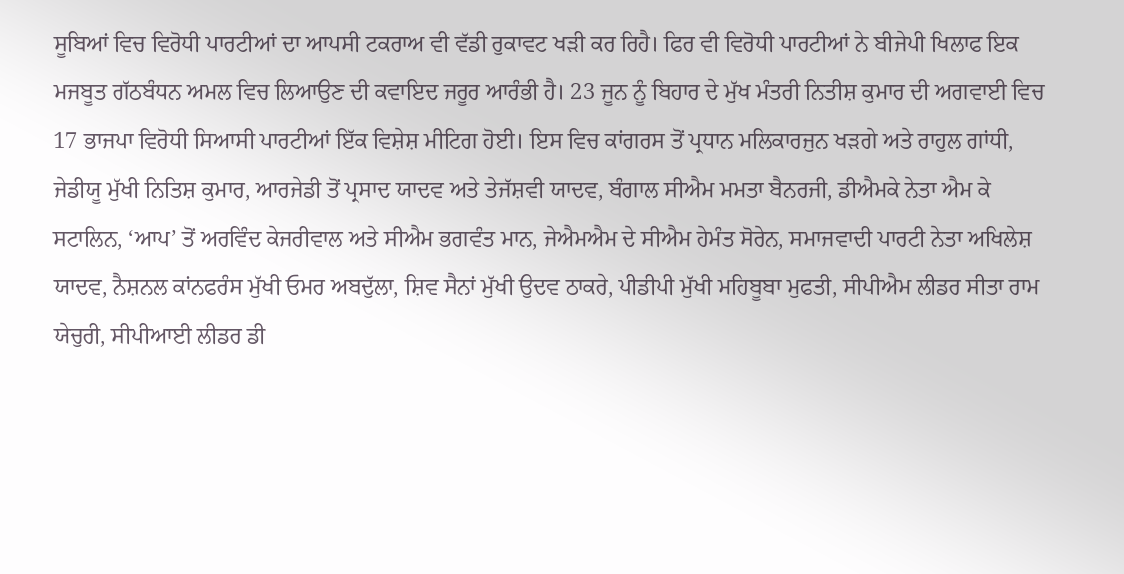ਸੂਬਿਆਂ ਵਿਚ ਵਿਰੋਧੀ ਪਾਰਟੀਆਂ ਦਾ ਆਪਸੀ ਟਕਰਾਅ ਵੀ ਵੱਡੀ ਰੁਕਾਵਟ ਖੜੀ ਕਰ ਰਿਹੈ। ਫਿਰ ਵੀ ਵਿਰੋਧੀ ਪਾਰਟੀਆਂ ਨੇ ਬੀਜੇਪੀ ਖਿਲਾਫ ਇਕ ਮਜਬੂਤ ਗੱਠਬੰਧਨ ਅਮਲ ਵਿਚ ਲਿਆਉਣ ਦੀ ਕਵਾਇਦ ਜਰੂਰ ਆਰੰਭੀ ਹੈ। 23 ਜੂਨ ਨੂੰ ਬਿਹਾਰ ਦੇ ਮੁੱਖ ਮੰਤਰੀ ਨਿਤੀਸ਼ ਕੁਮਾਰ ਦੀ ਅਗਵਾਈ ਵਿਚ 17 ਭਾਜਪਾ ਵਿਰੋਧੀ ਸਿਆਸੀ ਪਾਰਟੀਆਂ ਇੱਕ ਵਿਸ਼ੇਸ਼ ਮੀਟਿਗ ਹੋਈ। ਇਸ ਵਿਚ ਕਾਂਗਰਸ ਤੋਂ ਪ੍ਰਧਾਨ ਮਲਿਕਾਰਜੁਨ ਖੜਗੇ ਅਤੇ ਰਾਹੁਲ ਗਾਂਧੀ, ਜੇਡੀਯੂ ਮੁੱਖੀ ਨਿਤਿਸ਼ ਕੁਮਾਰ, ਆਰਜੇਡੀ ਤੋਂ ਪ੍ਰਸਾਦ ਯਾਦਵ ਅਤੇ ਤੇਜੱਸ਼ਵੀ ਯਾਦਵ, ਬੰਗਾਲ ਸੀਐਮ ਮਮਤਾ ਬੈਨਰਜੀ, ਡੀਐਮਕੇ ਨੇਤਾ ਐਮ ਕੇ ਸਟਾਲਿਨ, ‘ਆਪ’ ਤੋਂ ਅਰਵਿੰਦ ਕੇਜਰੀਵਾਲ ਅਤੇ ਸੀਐਮ ਭਗਵੰਤ ਮਾਨ, ਜੇਐਮਐਮ ਦੇ ਸੀਐਮ ਹੇਮੰਤ ਸੋਰੇਨ, ਸਮਾਜਵਾਦੀ ਪਾਰਟੀ ਨੇਤਾ ਅਖਿਲੇਸ਼ ਯਾਦਵ, ਨੈਸ਼ਨਲ ਕਾਂਨਫਰੰਸ ਮੁੱਖੀ ਓਮਰ ਅਬਦੁੱਲਾ, ਸ਼ਿਵ ਸੈਨਾਂ ਮੁੱਖੀ ਉਦਵ ਠਾਕਰੇ, ਪੀਡੀਪੀ ਮੁੱਖੀ ਮਹਿਬੂਬਾ ਮੁਫਤੀ, ਸੀਪੀਐਮ ਲੀਡਰ ਸੀਤਾ ਰਾਮ ਯੇਚੁਰੀ, ਸੀਪੀਆਈ ਲੀਡਰ ਡੀ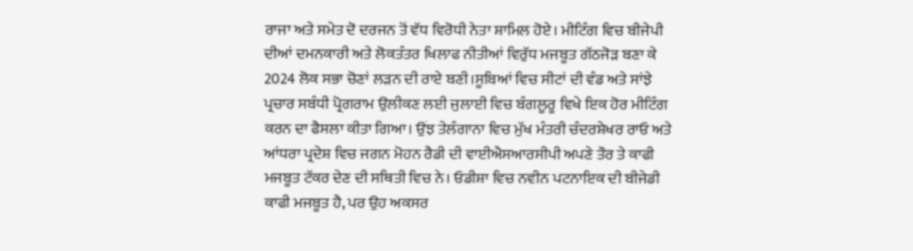ਰਾਜਾ ਅਤੇ ਸਮੇਤ ਦੋ ਦਰਜਨ ਤੋਂ ਵੱਧ ਵਿਰੋਧੀ ਨੇਤਾ ਸ਼ਾਮਿਲ ਹੋਏ। ਮੀਟਿੰਗ ਵਿਚ ਬੀਜੇਪੀ ਦੀਆਂ ਦਮਨਕਾਰੀ ਅਤੇ ਲੋਕਤੰਤਰ ਖਿਲਾਫ ਨੀਤੀਆਂ ਵਿਰੁੱਧ ਮਜਬੂਤ ਗੱਠਜੋੜ ਬਣਾ ਕੇ 2024 ਲੋਕ ਸਭਾ ਚੋਣਾਂ ਲੜਨ ਦੀ ਰਾਏ ਬਣੀ।ਸੂਬਿਆਂ ਵਿਚ ਸੀਟਾਂ ਦੀ ਵੰਡ ਅਤੇ ਸਾਂਝੇ ਪ੍ਰਚਾਰ ਸਬੰਧੀ ਪ੍ਰੋਗਰਾਮ ਉਲੀਕਣ ਲਈ ਜੁਲਾਈ ਵਿਚ ਬੰਗਲੂਰੂ ਵਿਖੇ ਇਕ ਹੋਰ ਮੀਟਿੰਗ ਕਰਨ ਦਾ ਫੈਸਲਾ ਕੀਤਾ ਗਿਆ। ਉਂਝ ਤੇਲੰਗਾਨਾ ਵਿਚ ਮੁੱਖ ਮੰਤਰੀ ਚੰਦਰਸ਼ੇਖਰ ਰਾਓ ਅਤੇ ਆਂਧਰਾ ਪ੍ਰਦੇਸ਼ ਵਿਚ ਜਗਨ ਮੋਹਨ ਰੈਡੀ ਦੀ ਵਾਈਐਸਆਰਸੀਪੀ ਅਪਣੇ ਤੌਰ ਤੇ ਕਾਫੀ ਮਜਬੂਤ ਟੱਕਰ ਦੇਣ ਦੀ ਸਥਿਤੀ ਵਿਚ ਨੇ। ਓਡੀਸ਼ਾ ਵਿਚ ਨਵੀਨ ਪਟਨਾਇਕ ਦੀ ਬੀਜੇਡੀ ਕਾਫੀ ਮਜਬੂਤ ਹੈ, ਪਰ ਉਹ ਅਕਸਰ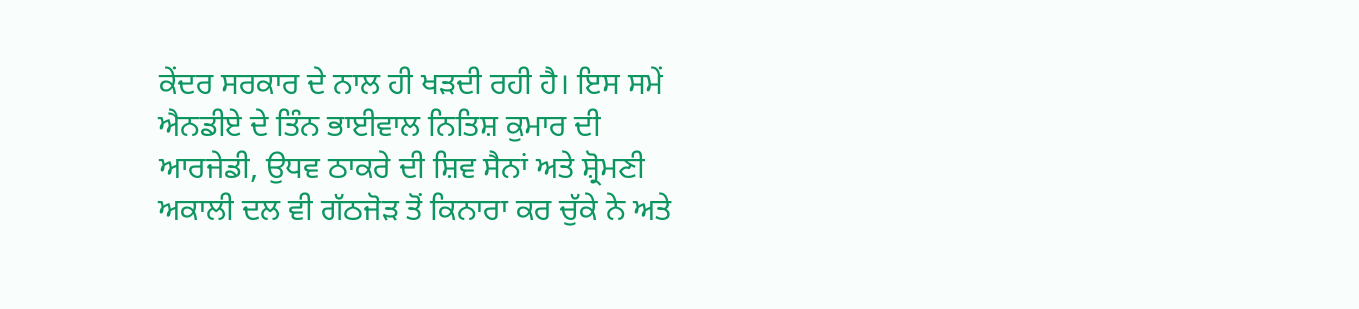ਕੇਂਦਰ ਸਰਕਾਰ ਦੇ ਨਾਲ ਹੀ ਖੜਦੀ ਰਹੀ ਹੈ। ਇਸ ਸਮੇਂ ਐਨਡੀਏ ਦੇ ਤਿੰਨ ਭਾਈਵਾਲ ਨਿਤਿਸ਼ ਕੁਮਾਰ ਦੀ ਆਰਜੇਡੀ, ਉਧਵ ਠਾਕਰੇ ਦੀ ਸ਼ਿਵ ਸੈਨਾਂ ਅਤੇ ਸ਼੍ਰੋਮਣੀ ਅਕਾਲੀ ਦਲ ਵੀ ਗੱਠਜੋੜ ਤੋਂ ਕਿਨਾਰਾ ਕਰ ਚੁੱਕੇ ਨੇ ਅਤੇ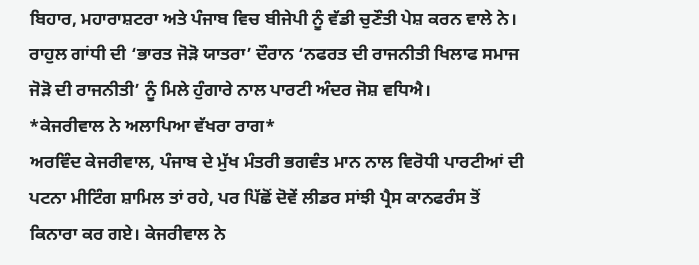ਬਿਹਾਰ, ਮਹਾਰਾਸ਼ਟਰਾ ਅਤੇ ਪੰਜਾਬ ਵਿਚ ਬੀਜੇਪੀ ਨੂੰ ਵੱਡੀ ਚੁਣੌਤੀ ਪੇਸ਼ ਕਰਨ ਵਾਲੇ ਨੇ। ਰਾਹੁਲ ਗਾਂਧੀ ਦੀ ‘ਭਾਰਤ ਜੋੜੋ ਯਾਤਰਾ’ ਦੌਰਾਨ ‘ਨਫਰਤ ਦੀ ਰਾਜਨੀਤੀ ਖਿਲਾਫ ਸਮਾਜ ਜੋੜੋ ਦੀ ਰਾਜਨੀਤੀ’ ਨੂੰ ਮਿਲੇ ਹੁੰਗਾਰੇ ਨਾਲ ਪਾਰਟੀ ਅੰਦਰ ਜੋਸ਼ ਵਧਿਐ।
*ਕੇਜਰੀਵਾਲ ਨੇ ਅਲਾਪਿਆ ਵੱਖਰਾ ਰਾਗ*
ਅਰਵਿੰਦ ਕੇਜਰੀਵਾਲ, ਪੰਜਾਬ ਦੇ ਮੁੱਖ ਮੰਤਰੀ ਭਗਵੰਤ ਮਾਨ ਨਾਲ ਵਿਰੋਧੀ ਪਾਰਟੀਆਂ ਦੀ ਪਟਨਾ ਮੀਟਿੰਗ ਸ਼ਾਮਿਲ ਤਾਂ ਰਹੇ, ਪਰ ਪਿੱਛੋਂ ਦੋਵੇਂ ਲੀਡਰ ਸਾਂਝੀ ਪ੍ਰੈਸ ਕਾਨਫਰੰਸ ਤੋਂ ਕਿਨਾਰਾ ਕਰ ਗਏ। ਕੇਜਰੀਵਾਲ ਨੇ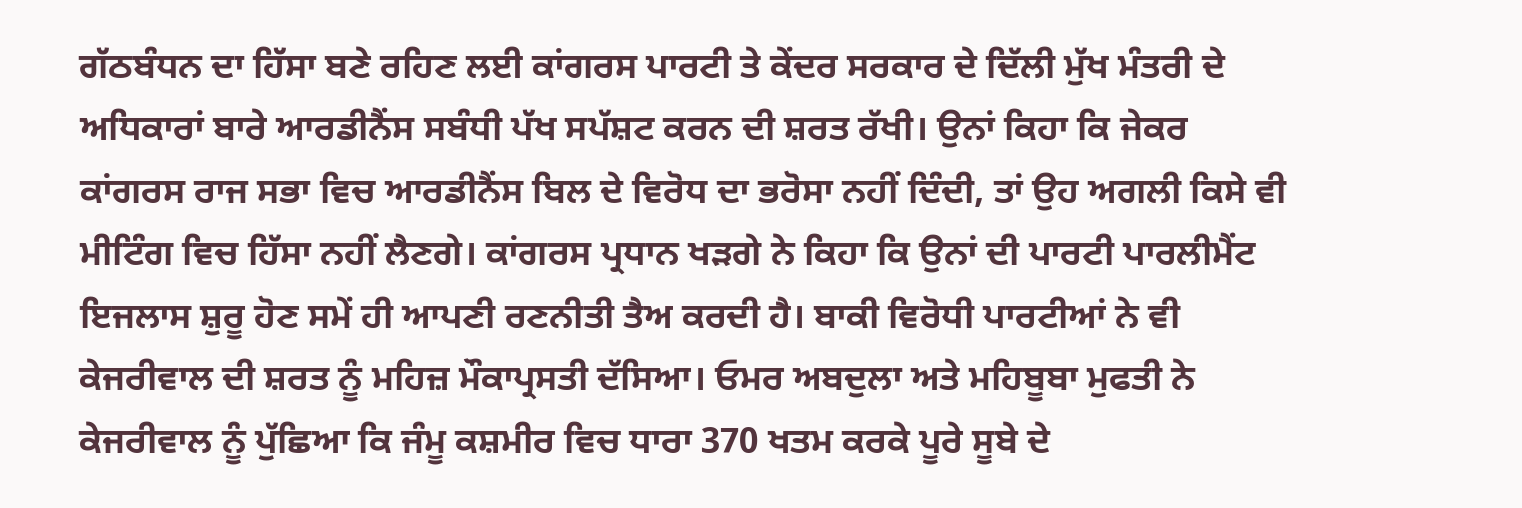ਗੱਠਬੰਧਨ ਦਾ ਹਿੱਸਾ ਬਣੇ ਰਹਿਣ ਲਈ ਕਾਂਗਰਸ ਪਾਰਟੀ ਤੇ ਕੇਂਦਰ ਸਰਕਾਰ ਦੇ ਦਿੱਲੀ ਮੁੱਖ ਮੰਤਰੀ ਦੇ ਅਧਿਕਾਰਾਂ ਬਾਰੇ ਆਰਡੀਨੈਂਸ ਸਬੰਧੀ ਪੱਖ ਸਪੱਸ਼ਟ ਕਰਨ ਦੀ ਸ਼ਰਤ ਰੱਖੀ। ਉਨਾਂ ਕਿਹਾ ਕਿ ਜੇਕਰ ਕਾਂਗਰਸ ਰਾਜ ਸਭਾ ਵਿਚ ਆਰਡੀਨੈਂਸ ਬਿਲ ਦੇ ਵਿਰੋਧ ਦਾ ਭਰੋਸਾ ਨਹੀਂ ਦਿੰਦੀ, ਤਾਂ ਉਹ ਅਗਲੀ ਕਿਸੇ ਵੀ ਮੀਟਿੰਗ ਵਿਚ ਹਿੱਸਾ ਨਹੀਂ ਲੈਣਗੇ। ਕਾਂਗਰਸ ਪ੍ਰਧਾਨ ਖੜਗੇ ਨੇ ਕਿਹਾ ਕਿ ਉਨਾਂ ਦੀ ਪਾਰਟੀ ਪਾਰਲੀਮੈਂਟ ਇਜਲਾਸ ਸ਼ੁਰੂ ਹੋਣ ਸਮੇਂ ਹੀ ਆਪਣੀ ਰਣਨੀਤੀ ਤੈਅ ਕਰਦੀ ਹੈ। ਬਾਕੀ ਵਿਰੋਧੀ ਪਾਰਟੀਆਂ ਨੇ ਵੀ ਕੇਜਰੀਵਾਲ ਦੀ ਸ਼ਰਤ ਨੂੰ ਮਹਿਜ਼ ਮੌਕਾਪ੍ਰਸਤੀ ਦੱਸਿਆ। ਓਮਰ ਅਬਦੁਲਾ ਅਤੇ ਮਹਿਬੂਬਾ ਮੁਫਤੀ ਨੇ ਕੇਜਰੀਵਾਲ ਨੂੰ ਪੁੱਛਿਆ ਕਿ ਜੰਮੂ ਕਸ਼ਮੀਰ ਵਿਚ ਧਾਰਾ 370 ਖਤਮ ਕਰਕੇ ਪੂਰੇ ਸੂਬੇ ਦੇ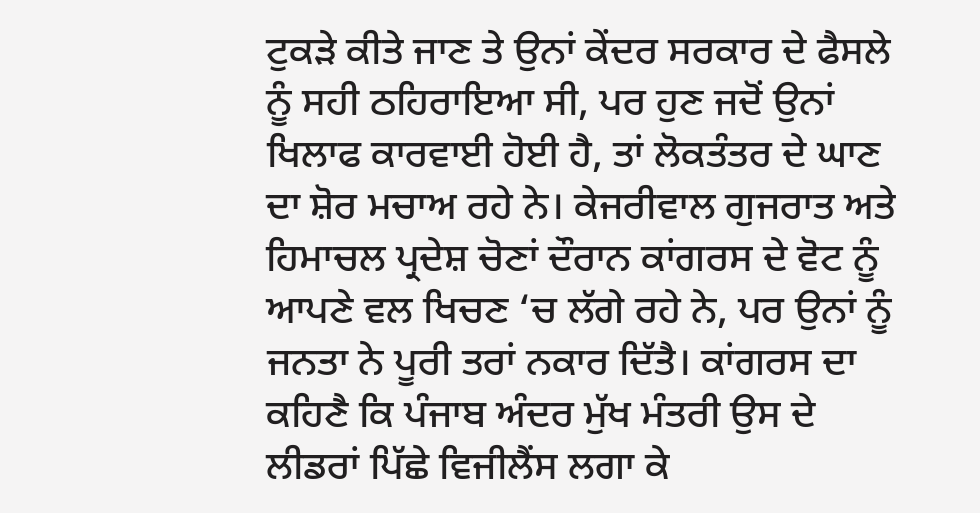ਟੁਕੜੇ ਕੀਤੇ ਜਾਣ ਤੇ ਉਨਾਂ ਕੇਂਦਰ ਸਰਕਾਰ ਦੇ ਫੈਸਲੇ ਨੂੰ ਸਹੀ ਠਹਿਰਾਇਆ ਸੀ, ਪਰ ਹੁਣ ਜਦੋਂ ਉਨਾਂ ਖਿਲਾਫ ਕਾਰਵਾਈ ਹੋਈ ਹੈ, ਤਾਂ ਲੋਕਤੰਤਰ ਦੇ ਘਾਣ ਦਾ ਸ਼ੋਰ ਮਚਾਅ ਰਹੇ ਨੇ। ਕੇਜਰੀਵਾਲ ਗੁਜਰਾਤ ਅਤੇ ਹਿਮਾਚਲ ਪ੍ਰਦੇਸ਼ ਚੋਣਾਂ ਦੌਰਾਨ ਕਾਂਗਰਸ ਦੇ ਵੋਟ ਨੂੰ ਆਪਣੇ ਵਲ ਖਿਚਣ ‘ਚ ਲੱਗੇ ਰਹੇ ਨੇ, ਪਰ ਉਨਾਂ ਨੂੰ ਜਨਤਾ ਨੇ ਪੂਰੀ ਤਰਾਂ ਨਕਾਰ ਦਿੱਤੈ। ਕਾਂਗਰਸ ਦਾ ਕਹਿਣੈ ਕਿ ਪੰਜਾਬ ਅੰਦਰ ਮੁੱਖ ਮੰਤਰੀ ਉਸ ਦੇ ਲੀਡਰਾਂ ਪਿੱਛੇ ਵਿਜੀਲੈਂਸ ਲਗਾ ਕੇ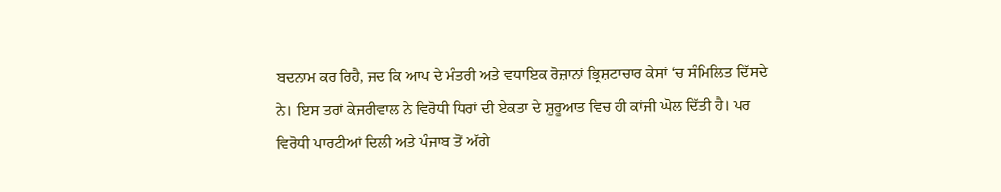ਬਦਨਾਮ ਕਰ ਰਿਹੈ, ਜਦ ਕਿ ਆਪ ਦੇ ਮੰਤਰੀ ਅਤੇ ਵਧਾਇਕ ਰੋਜ਼ਾਨਾਂ ਭ੍ਰਿਸ਼ਟਾਚਾਰ ਕੇਸਾਂ ‘ਚ ਸੰਮਿਲਿਤ ਦਿੱਸਦੇ ਨੇ। ਇਸ ਤਰਾਂ ਕੇਜਰੀਵਾਲ ਨੇ ਵਿਰੋਧੀ ਧਿਰਾਂ ਦੀ ਏਕਤਾ ਦੇ ਸ਼ੁਰੂਆਤ ਵਿਚ ਹੀ ਕਾਂਜੀ ਘੋਲ ਦਿੱਤੀ ਹੈ। ਪਰ ਵਿਰੋਧੀ ਪਾਰਟੀਆਂ ਦਿਲੀ ਅਤੇ ਪੰਜਾਬ ਤੋਂ ਅੱਗੇ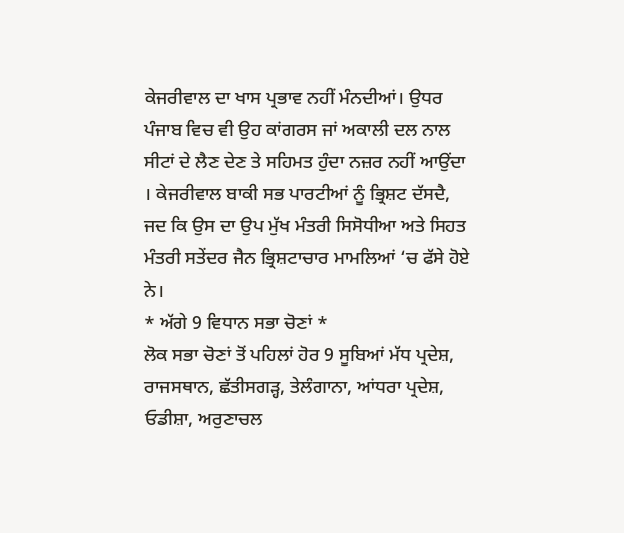ਕੇਜਰੀਵਾਲ ਦਾ ਖਾਸ ਪ੍ਰਭਾਵ ਨਹੀਂ ਮੰਨਦੀਆਂ। ਉਧਰ ਪੰਜਾਬ ਵਿਚ ਵੀ ਉਹ ਕਾਂਗਰਸ ਜਾਂ ਅਕਾਲੀ ਦਲ ਨਾਲ ਸੀਟਾਂ ਦੇ ਲੈਣ ਦੇਣ ਤੇ ਸਹਿਮਤ ਹੁੰਦਾ ਨਜ਼ਰ ਨਹੀਂ ਆਉਂਦਾ । ਕੇਜਰੀਵਾਲ ਬਾਕੀ ਸਭ ਪਾਰਟੀਆਂ ਨੂੰ ਭ੍ਰਿਸ਼ਟ ਦੱਸਦੈ, ਜਦ ਕਿ ਉਸ ਦਾ ਉਪ ਮੁੱਖ ਮੰਤਰੀ ਸਿਸੋਧੀਆ ਅਤੇ ਸਿਹਤ ਮੰਤਰੀ ਸਤੇਂਦਰ ਜੈਨ ਭ੍ਰਿਸ਼ਟਾਚਾਰ ਮਾਮਲਿਆਂ ‘ਚ ਫੱਸੇ ਹੋਏ ਨੇ।
* ਅੱਗੇ 9 ਵਿਧਾਨ ਸਭਾ ਚੋਣਾਂ *
ਲੋਕ ਸਭਾ ਚੋਣਾਂ ਤੋਂ ਪਹਿਲਾਂ ਹੋਰ 9 ਸੂਬਿਆਂ ਮੱਧ ਪ੍ਰਦੇਸ਼, ਰਾਜਸਥਾਨ, ਛੱਤੀਸਗੜ੍ਹ, ਤੇਲੰਗਾਨਾ, ਆਂਧਰਾ ਪ੍ਰਦੇਸ਼, ਓਡੀਸ਼ਾ, ਅਰੁਣਾਚਲ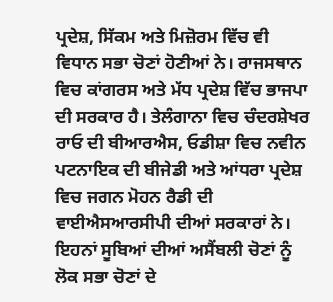ਪ੍ਰਦੇਸ਼, ਸਿੱਕਮ ਅਤੇ ਮਿਜ਼ੋਰਮ ਵਿੱਚ ਵੀ ਵਿਧਾਨ ਸਭਾ ਚੋਣਾਂ ਹੋਣੀਆਂ ਨੇ। ਰਾਜਸਥਾਨ ਵਿਚ ਕਾਂਗਰਸ ਅਤੇ ਮੱਧ ਪ੍ਰਦੇਸ਼ ਵਿੱਚ ਭਾਜਪਾ ਦੀ ਸਰਕਾਰ ਹੈ। ਤੇਲੰਗਾਨਾ ਵਿਚ ਚੰਦਰਸ਼ੇਖਰ ਰਾਓ ਦੀ ਬੀਆਰਐਸ, ਓਡੀਸ਼ਾ ਵਿਚ ਨਵੀਨ ਪਟਨਾਇਕ ਦੀ ਬੀਜੇਡੀ ਅਤੇ ਆਂਧਰਾ ਪ੍ਰਦੇਸ਼ ਵਿਚ ਜਗਨ ਮੋਹਨ ਰੈਡੀ ਦੀ ਵਾਈਐਸਆਰਸੀਪੀ ਦੀਆਂ ਸਰਕਾਰਾਂ ਨੇ। ਇਹਨਾਂ ਸੂਬਿਆਂ ਦੀਆਂ ਅਸੈਂਬਲੀ ਚੋਣਾਂ ਨੂੰ ਲੋਕ ਸਭਾ ਚੋਣਾਂ ਦੇ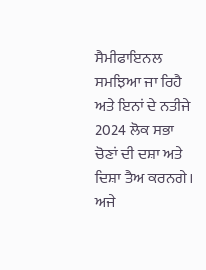ਸੈਮੀਫਾਇਨਲ ਸਮਝਿਆ ਜਾ ਰਿਹੈ ਅਤੇ ਇਨਾਂ ਦੇ ਨਤੀਜੇ 2024 ਲੋਕ ਸਭਾ ਚੋਣਾਂ ਦੀ ਦਸ਼ਾ ਅਤੇ ਦਿਸ਼ਾ ਤੈਅ ਕਰਨਗੇ। ਅਜੇ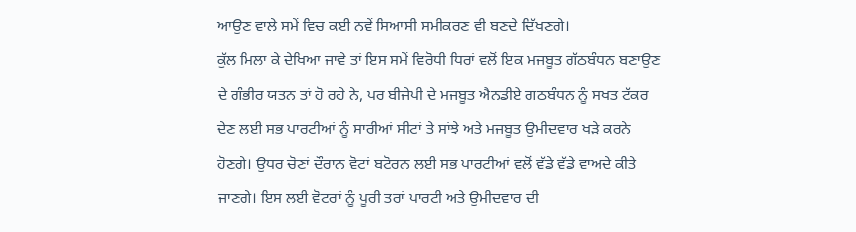ਆਉਣ ਵਾਲੇ ਸਮੇਂ ਵਿਚ ਕਈ ਨਵੇਂ ਸਿਆਸੀ ਸਮੀਕਰਣ ਵੀ ਬਣਦੇ ਦਿੱਖਣਗੇ।
ਕੁੱਲ ਮਿਲਾ ਕੇ ਦੇਖਿਆ ਜਾਵੇ ਤਾਂ ਇਸ ਸਮੇਂ ਵਿਰੋਧੀ ਧਿਰਾਂ ਵਲੋਂ ਇਕ ਮਜਬੂਤ ਗੱਠਬੰਧਨ ਬਣਾਉਣ ਦੇ ਗੰਭੀਰ ਯਤਨ ਤਾਂ ਹੋ ਰਹੇ ਨੇ, ਪਰ ਬੀਜੇਪੀ ਦੇ ਮਜਬੂਤ ਐਨਡੀਏ ਗਠਬੰਧਨ ਨੂੰ ਸਖਤ ਟੱਕਰ ਦੇਣ ਲਈ ਸਭ ਪਾਰਟੀਆਂ ਨੂੰ ਸਾਰੀਆਂ ਸੀਟਾਂ ਤੇ ਸਾਂਝੇ ਅਤੇ ਮਜਬੂਤ ਉਮੀਦਵਾਰ ਖੜੇ ਕਰਨੇ ਹੋਣਗੇ। ਉਧਰ ਚੋਣਾਂ ਦੌਰਾਨ ਵੋਟਾਂ ਬਟੋਰਨ ਲਈ ਸਭ ਪਾਰਟੀਆਂ ਵਲੋਂ ਵੱਡੇ ਵੱਡੇ ਵਾਅਦੇ ਕੀਤੇ ਜਾਣਗੇ। ਇਸ ਲਈ ਵੋਟਰਾਂ ਨੂੰ ਪੂਰੀ ਤਰਾਂ ਪਾਰਟੀ ਅਤੇ ਉਮੀਦਵਾਰ ਦੀ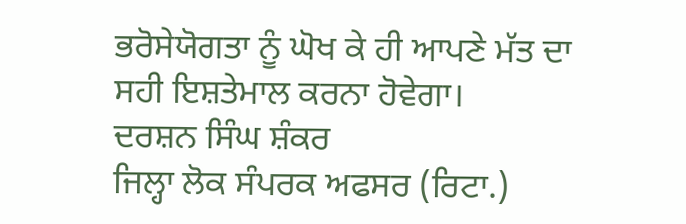ਭਰੋਸੇਯੋਗਤਾ ਨੂੰ ਘੋਖ ਕੇ ਹੀ ਆਪਣੇ ਮੱਤ ਦਾ ਸਹੀ ਇਸ਼ਤੇਮਾਲ ਕਰਨਾ ਹੋਵੇਗਾ।
ਦਰਸ਼ਨ ਸਿੰਘ ਸ਼ੰਕਰ
ਜਿਲ੍ਹਾ ਲੋਕ ਸੰਪਰਕ ਅਫਸਰ (ਰਿਟਾ.)